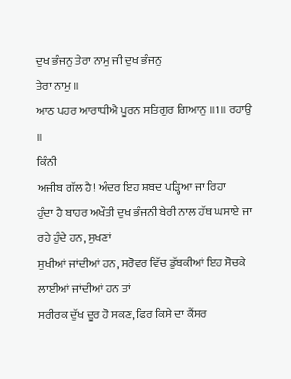ਦੁਖ ਭੰਜਨੁ ਤੇਰਾ ਨਾਮੁ ਜੀ ਦੁਖ ਭੰਜਨੁ
ਤੇਰਾ ਨਾਮੁ ॥
ਆਠ ਪਹਰ ਆਰਾਧੀਐ ਪੂਰਨ ਸਤਿਗੁਰ ਗਿਆਨੁ ॥1॥ ਰਹਾਉ ॥
ਕਿੰਨੀ
ਅਜੀਬ ਗੱਲ ਹੈ! ਅੰਦਰ ਇਹ ਸ਼ਬਦ ਪੜ੍ਹਿਆ ਜਾ ਰਿਹਾ
ਹੁੰਦਾ ਹੈ ਬਾਹਰ ਅਖੌਤੀ ਦੁਖ ਭੰਜਨੀ ਬੇਰੀ ਨਾਲ ਹੱਥ ਘਸਾਏ ਜਾ ਰਹੇ ਹੁੰਦੇ ਹਨ, ਸੁਖਣਾਂ
ਸੁਖੀਆਂ ਜਾਂਦੀਆਂ ਹਨ, ਸਰੋਵਰ ਵਿੱਚ ਡੁੱਬਕੀਆਂ ਇਹ ਸੋਚਕੇ ਲਾਈਆਂ ਜਾਂਦੀਆਂ ਹਨ ਤਾਂ
ਸਰੀਰਕ ਦੁੱਖ ਦੂਰ ਹੋ ਸਕਣ, ਫਿਰ ਕਿਸੇ ਦਾ ਕੈਂਸਰ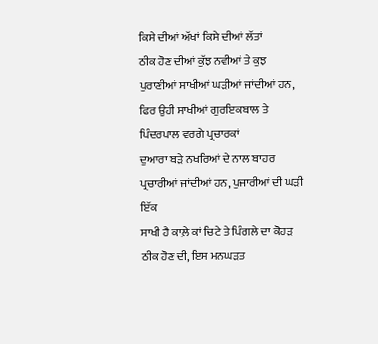ਕਿਸੇ ਦੀਆਂ ਅੱਖਾਂ ਕਿਸੇ ਦੀਆਂ ਲੱਤਾਂ
ਠੀਕ ਹੋਣ ਦੀਆਂ ਕੁੱਝ ਨਵੀਆਂ ਤੇ ਕੁਝ ਪੁਰਾਣੀਆਂ ਸਾਖੀਆਂ ਘੜੀਆਂ ਜਾਂਦੀਆਂ ਹਨ,
ਫਿਰ ਉਹੀ ਸਾਖੀਆਂ ਗੁਰਇਕਬਾਲ ਤੇ ਪਿੰਦਰਪਾਲ ਵਰਗੇ ਪ੍ਰਚਾਰਕਾਂ
ਦੁਆਰਾ ਬੜੇ ਨਖਰਿਆਂ ਦੇ ਨਾਲ ਬਾਹਰ ਪ੍ਰਚਾਰੀਆਂ ਜਾਂਦੀਆਂ ਹਨ, ਪੁਜਾਰੀਆਂ ਦੀ ਘੜੀ ਇੱਕ
ਸਾਖੀ ਹੈ ਕਾਲ਼ੇ ਕਾਂ ਚਿਟੇ ਤੇ ਪਿੰਗਲੇ ਦਾ ਕੋਹੜ ਠੀਕ ਹੋਣ ਦੀ, ਇਸ ਮਨਘੜਤ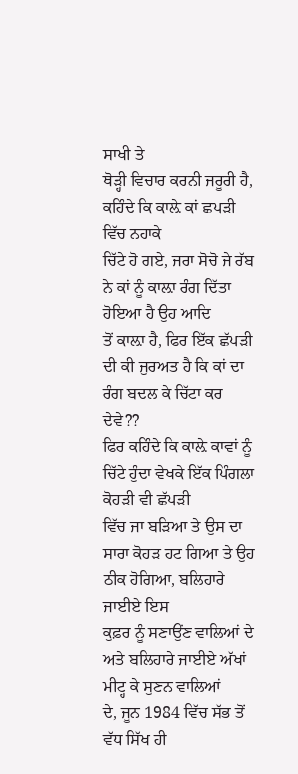ਸਾਖੀ ਤੇ
ਥੋੜ੍ਹੀ ਵਿਚਾਰ ਕਰਨੀ ਜਰੂਰੀ ਹੈ, ਕਹਿੰਦੇ ਕਿ ਕਾਲ਼ੇ ਕਾਂ ਛਪੜੀ ਵਿੱਚ ਨਹਾਕੇ
ਚਿੱਟੇ ਹੋ ਗਏ, ਜਰਾ ਸੋਚੋ ਜੇ ਰੱਬ ਨੇ ਕਾਂ ਨੂੰ ਕਾਲ਼ਾ ਰੰਗ ਦਿੱਤਾ ਹੋਇਆ ਹੈ ਉਹ ਆਦਿ
ਤੋਂ ਕਾਲ਼ਾ ਹੈ, ਫਿਰ ਇੱਕ ਛੱਪੜੀ ਦੀ ਕੀ ਜੁਰਅਤ ਹੈ ਕਿ ਕਾਂ ਦਾ ਰੰਗ ਬਦਲ ਕੇ ਚਿੱਟਾ ਕਰ
ਦੇਵੇ??
ਫਿਰ ਕਹਿੰਦੇ ਕਿ ਕਾਲ਼ੇ ਕਾਵਾਂ ਨੂੰ ਚਿੱਟੇ ਹੁੰਦਾ ਵੇਖਕੇ ਇੱਕ ਪਿੰਗਲਾ ਕੋਹੜੀ ਵੀ ਛੱਪੜੀ
ਵਿੱਚ ਜਾ ਬੜਿਆ ਤੇ ਉਸ ਦਾ ਸਾਰਾ ਕੋਹੜ ਹਟ ਗਿਆ ਤੇ ਉਹ ਠੀਕ ਹੋਗਿਆ, ਬਲਿਹਾਰੇ ਜਾਈਏ ਇਸ
ਕੁਫ਼ਰ ਨੂੰ ਸਣਾਉਂਣ ਵਾਲਿਆਂ ਦੇ ਅਤੇ ਬਲਿਹਾਰੇ ਜਾਈਏ ਅੱਖਾਂ ਮੀਟ੍ਹ ਕੇ ਸੁਣਨ ਵਾਲਿਆਂ
ਦੇ, ਜੂਨ 1984 ਵਿੱਚ ਸੱਭ ਤੋਂ ਵੱਧ ਸਿੱਖ ਹੀ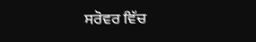ਸਰੋਵਰ ਵਿੱਚ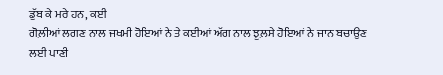ਡੁੱਬ ਕੇ ਮਰੇ ਹਨ, ਕਈ
ਗੋਲ਼ੀਆਂ ਲਗਣ ਨਾਲ ਜਖਮੀ ਹੋਇਆਂ ਨੇ ਤੇ ਕਈਆਂ ਅੱਗ ਨਾਲ ਝੁਲ਼ਸੇ ਹੋਇਆਂ ਨੇ ਜਾਨ ਬਚਾਉਣ
ਲਈ ਪਾਣੀ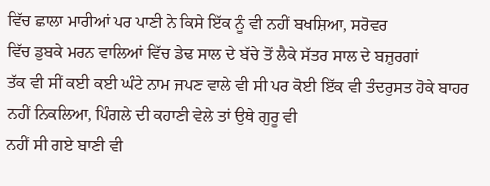ਵਿੱਚ ਛਾਲਾ ਮਾਰੀਆਂ ਪਰ ਪਾਣੀ ਨੇ ਕਿਸੇ ਇੱਕ ਨੂੰ ਵੀ ਨਹੀਂ ਬਖਸ਼ਿਆ, ਸਰੋਵਰ
ਵਿੱਚ ਡੁਬਕੇ ਮਰਨ ਵਾਲਿਆਂ ਵਿੱਚ ਡੇਢ ਸਾਲ ਦੇ ਬੱਚੇ ਤੋਂ ਲੈਕੇ ਸੱਤਰ ਸਾਲ ਦੇ ਬਜ਼ੁਰਗਾਂ
ਤੱਕ ਵੀ ਸੀਂ ਕਈ ਕਈ ਘੰਟੇ ਨਾਮ ਜਪਣ ਵਾਲੇ ਵੀ ਸੀ ਪਰ ਕੋਈ ਇੱਕ ਵੀ ਤੰਦਰੁਸਤ ਹੋਕੇ ਬਾਹਰ
ਨਹੀਂ ਨਿਕਲਿਆ, ਪਿੰਗਲੇ ਦੀ ਕਹਾਣੀ ਵੇਲੇ ਤਾਂ ਉਥੇ ਗੁਰੂ ਵੀ
ਨਹੀਂ ਸੀ ਗਏ ਬਾਣੀ ਵੀ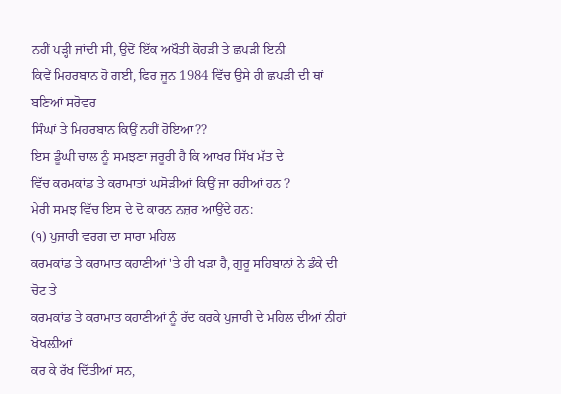ਨਹੀਂ ਪੜ੍ਹੀ ਜਾਂਦੀ ਸੀ, ਉਦੋਂ ਇੱਕ ਅਖੌਤੀ ਕੋਹੜੀ ਤੇ ਛਪੜੀ ਇਨੀ
ਕਿਵੇਂ ਮਿਹਰਬਾਨ ਹੋ ਗਈ, ਫਿਰ ਜੂਨ 1984 ਵਿੱਚ ਉਸੇ ਹੀ ਛਪੜੀ ਦੀ ਥਾਂ ਬਣਿਆਂ ਸਰੋਵਰ
ਸਿੰਘਾਂ ਤੇ ਮਿਹਰਬਾਨ ਕਿਉਂ ਨਹੀਂ ਹੋਇਆ??
ਇਸ ਡੂੰਘੀ ਚਾਲ ਨੂੰ ਸਮਝਣਾ ਜਰੂਰੀ ਹੈ ਕਿ ਆਖਰ ਸਿੱਖ ਮੱਤ ਦੇ
ਵਿੱਚ ਕਰਮਕਾਂਡ ਤੇ ਕਰਾਮਾਤਾਂ ਘਸੋੜੀਆਂ ਕਿਉਂ ਜਾ ਰਹੀਆਂ ਹਨ ?
ਮੇਰੀ ਸਮਝ ਵਿੱਚ ਇਸ ਦੇ ਦੋ ਕਾਰਨ ਨਜ਼ਰ ਆਉਂਦੇ ਹਨ:
(੧) ਪੁਜਾਰੀ ਵਰਗ ਦਾ ਸਾਰਾ ਮਹਿਲ
ਕਰਮਕਾਂਡ ਤੇ ਕਰਾਮਾਤ ਕਹਾਣੀਆਂ 'ਤੇ ਹੀ ਖੜਾ ਹੈ, ਗੁਰੂ ਸਹਿਬਾਨਾਂ ਨੇ ਡੰਕੇ ਦੀ ਚੋਟ ਤੇ
ਕਰਮਕਾਂਡ ਤੇ ਕਰਾਮਾਤ ਕਹਾਣੀਆਂ ਨੂੰ ਰੱਦ ਕਰਕੇ ਪੁਜਾਰੀ ਦੇ ਮਹਿਲ ਦੀਆਂ ਨੀਹਾਂ ਖੋਖਲ਼ੀਆਂ
ਕਰ ਕੇ ਰੱਖ ਦਿੱਤੀਆਂ ਸਨ,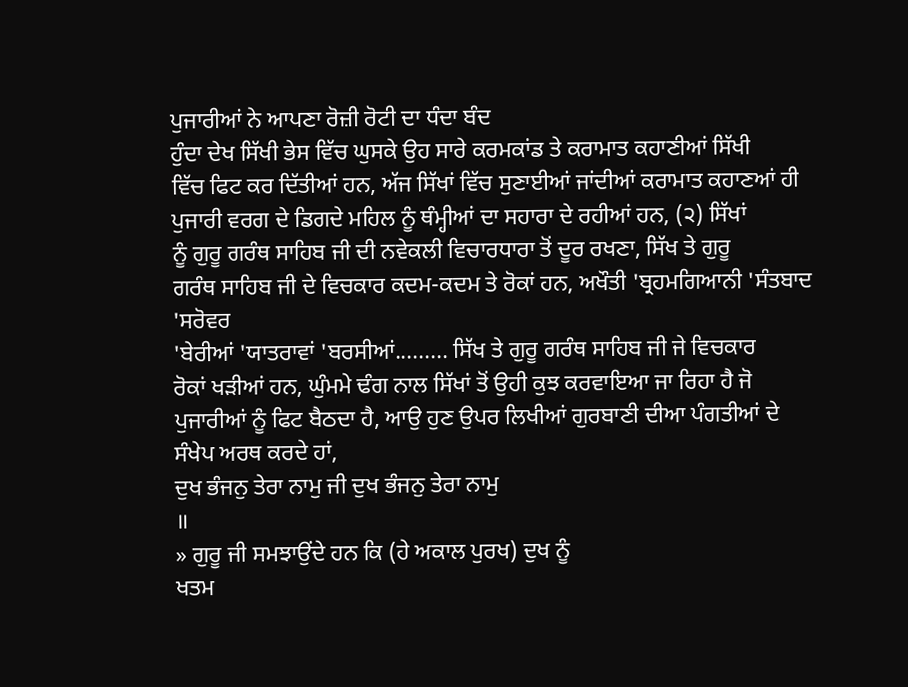ਪੁਜਾਰੀਆਂ ਨੇ ਆਪਣਾ ਰੋਜ਼ੀ ਰੋਟੀ ਦਾ ਧੰਦਾ ਬੰਦ
ਹੁੰਦਾ ਦੇਖ ਸਿੱਖੀ ਭੇਸ ਵਿੱਚ ਘੁਸਕੇ ਉਹ ਸਾਰੇ ਕਰਮਕਾਂਡ ਤੇ ਕਰਾਮਾਤ ਕਹਾਣੀਆਂ ਸਿੱਖੀ
ਵਿੱਚ ਫਿਟ ਕਰ ਦਿੱਤੀਆਂ ਹਨ, ਅੱਜ ਸਿੱਖਾਂ ਵਿੱਚ ਸੁਣਾਈਆਂ ਜਾਂਦੀਆਂ ਕਰਾਮਾਤ ਕਹਾਣਆਂ ਹੀ
ਪੁਜਾਰੀ ਵਰਗ ਦੇ ਡਿਗਦੇ ਮਹਿਲ ਨੂੰ ਥੰਮ੍ਹੀਆਂ ਦਾ ਸਹਾਰਾ ਦੇ ਰਹੀਆਂ ਹਨ, (੨) ਸਿੱਖਾਂ
ਨੂੰ ਗੁਰੂ ਗਰੰਥ ਸਾਹਿਬ ਜੀ ਦੀ ਨਵੇਕਲੀ ਵਿਚਾਰਧਾਰਾ ਤੋਂ ਦੂਰ ਰਖਣਾ, ਸਿੱਖ ਤੇ ਗੁਰੂ
ਗਰੰਥ ਸਾਹਿਬ ਜੀ ਦੇ ਵਿਚਕਾਰ ਕਦਮ-ਕਦਮ ਤੇ ਰੋਕਾਂ ਹਨ, ਅਖੌਤੀ 'ਬ੍ਰਹਮਗਿਆਨੀ 'ਸੰਤਬਾਦ 'ਸਰੋਵਰ
'ਬੇਰੀਆਂ 'ਯਾਤਰਾਵਾਂ 'ਬਰਸੀਆਂ......... ਸਿੱਖ ਤੇ ਗੁਰੂ ਗਰੰਥ ਸਾਹਿਬ ਜੀ ਜੇ ਵਿਚਕਾਰ
ਰੋਕਾਂ ਖੜੀਆਂ ਹਨ, ਘੁੰਮਮੇ ਢੰਗ ਨਾਲ ਸਿੱਖਾਂ ਤੋਂ ਉਹੀ ਕੁਝ ਕਰਵਾਇਆ ਜਾ ਰਿਹਾ ਹੈ ਜੋ
ਪੁਜਾਰੀਆਂ ਨੂੰ ਫਿਟ ਬੈਠਦਾ ਹੈ, ਆਉ ਹੁਣ ਉਪਰ ਲਿਖੀਆਂ ਗੁਰਬਾਣੀ ਦੀਆ ਪੰਗਤੀਆਂ ਦੇ
ਸੰਖੇਪ ਅਰਥ ਕਰਦੇ ਹਾਂ,
ਦੁਖ ਭੰਜਨੁ ਤੇਰਾ ਨਾਮੁ ਜੀ ਦੁਖ ਭੰਜਨੁ ਤੇਰਾ ਨਾਮੁ
॥
» ਗੁਰੂ ਜੀ ਸਮਝਾਉਂਦੇ ਹਨ ਕਿ (ਹੇ ਅਕਾਲ ਪੁਰਖ) ਦੁਖ ਨੂੰ
ਖਤਮ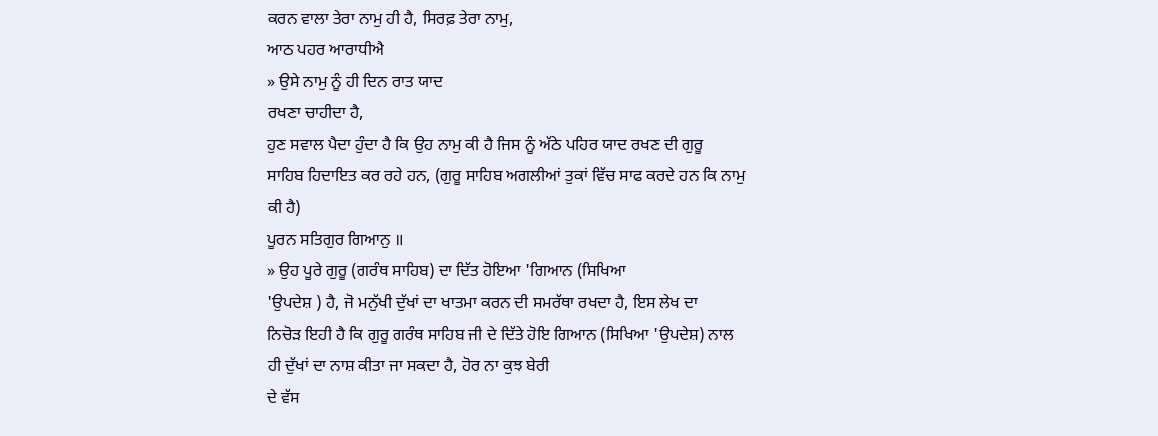ਕਰਨ ਵਾਲਾ ਤੇਰਾ ਨਾਮੁ ਹੀ ਹੈ, ਸਿਰਫ਼ ਤੇਰਾ ਨਾਮੁ,
ਆਠ ਪਹਰ ਆਰਾਧੀਐ
» ਉਸੇ ਨਾਮੁ ਨੂੰ ਹੀ ਦਿਨ ਰਾਤ ਯਾਦ
ਰਖਣਾ ਚਾਹੀਦਾ ਹੈ,
ਹੁਣ ਸਵਾਲ ਪੈਦਾ ਹੁੰਦਾ ਹੈ ਕਿ ਉਹ ਨਾਮੁ ਕੀ ਹੈ ਜਿਸ ਨੂੰ ਅੱਠੇ ਪਹਿਰ ਯਾਦ ਰਖਣ ਦੀ ਗੁਰੂ
ਸਾਹਿਬ ਹਿਦਾਇਤ ਕਰ ਰਹੇ ਹਨ, (ਗੁਰੂ ਸਾਹਿਬ ਅਗਲੀਆਂ ਤੁਕਾਂ ਵਿੱਚ ਸਾਫ ਕਰਦੇ ਹਨ ਕਿ ਨਾਮੁ
ਕੀ ਹੈ)
ਪੂਰਨ ਸਤਿਗੁਰ ਗਿਆਨੁ ॥
» ਉਹ ਪੂਰੇ ਗੁਰੂ (ਗਰੰਥ ਸਾਹਿਬ) ਦਾ ਦਿੱਤ ਹੋਇਆ 'ਗਿਆਨ (ਸਿਖਿਆ
'ਉਪਦੇਸ਼ ) ਹੈ, ਜੋ ਮਨੁੱਖੀ ਦੁੱਖਾਂ ਦਾ ਖਾਤਮਾ ਕਰਨ ਦੀ ਸਮਰੱਥਾ ਰਖਦਾ ਹੈ, ਇਸ ਲੇਖ ਦਾ
ਨਿਚੋੜ ਇਹੀ ਹੈ ਕਿ ਗੁਰੂ ਗਰੰਥ ਸਾਹਿਬ ਜੀ ਦੇ ਦਿੱਤੇ ਹੋਇ ਗਿਆਨ (ਸਿਖਿਆ 'ਉਪਦੇਸ਼) ਨਾਲ
ਹੀ ਦੁੱਖਾਂ ਦਾ ਨਾਸ਼ ਕੀਤਾ ਜਾ ਸਕਦਾ ਹੈ, ਹੋਰ ਨਾ ਕੁਝ ਬੇਰੀ
ਦੇ ਵੱਸ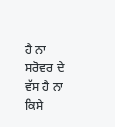ਹੈ ਨਾ ਸਰੋਵਰ ਦੇ ਵੱਸ ਹੈ ਨਾ ਕਿਸੇ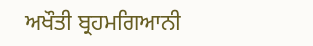ਅਖੌਤੀ ਬ੍ਰਹਮਗਿਆਨੀ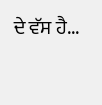ਦੇ ਵੱਸ ਹੈ...